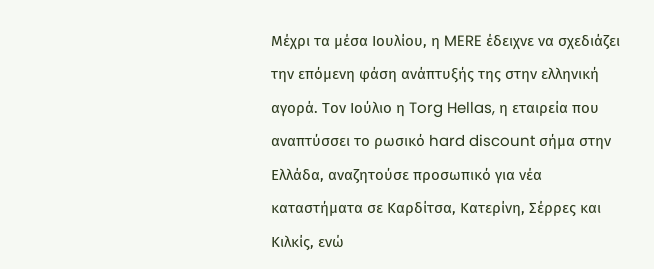Μέχρι τα μέσα Ιουλίου, η MERE έδειχνε να σχεδιάζει την επόμενη φάση ανάπτυξής της στην ελληνική αγορά. Τον Ιούλιο η Torg Hellas, η εταιρεία που αναπτύσσει το ρωσικό hard discount σήμα στην Ελλάδα, αναζητούσε προσωπικό για νέα καταστήματα σε Καρδίτσα, Κατερίνη, Σέρρες και Κιλκίς, ενώ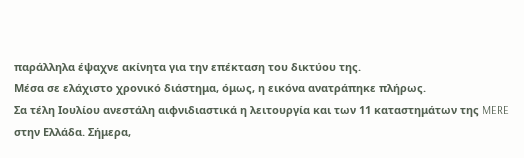παράλληλα έψαχνε ακίνητα για την επέκταση του δικτύου της.
Μέσα σε ελάχιστο χρονικό διάστημα, όμως, η εικόνα ανατράπηκε πλήρως.
Σα τέλη Ιουλίου ανεστάλη αιφνιδιαστικά η λειτουργία και των 11 καταστημάτων της MERE στην Ελλάδα. Σήμερα,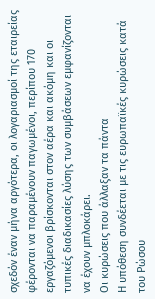σχεδόν έναν μήνα αργότερα, οι λογαριασμοί της εταιρείας φέρονται να παραμένουν παγωμένοι, περίπου 170 εργαζόμενοι βρίσκονται στον αέρα και ακόμη και οι τυπικές διαδικασίες λύσης των συμβάσεων εμφανίζονται να έχουν μπλοκάρει.
Οι κυρώσεις που άλλαξαν τα πάντα
Η υπόθεση συνδέεται με τις ευρωπαϊκές κυρώσεις κατά του Ρώσου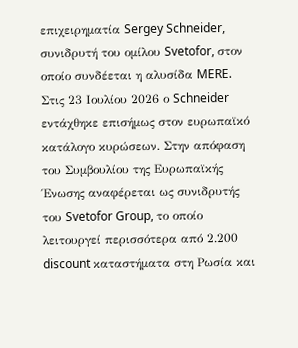επιχειρηματία Sergey Schneider, συνιδρυτή του ομίλου Svetofor, στον οποίο συνδέεται η αλυσίδα MERE.
Στις 23 Ιουλίου 2026 ο Schneider εντάχθηκε επισήμως στον ευρωπαϊκό κατάλογο κυρώσεων. Στην απόφαση του Συμβουλίου της Ευρωπαϊκής Ένωσης αναφέρεται ως συνιδρυτής του Svetofor Group, το οποίο λειτουργεί περισσότερα από 2.200 discount καταστήματα στη Ρωσία και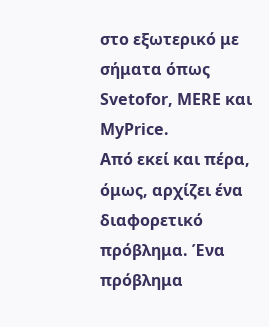στο εξωτερικό με σήματα όπως Svetofor, MERE και MyPrice.
Από εκεί και πέρα, όμως, αρχίζει ένα διαφορετικό πρόβλημα. Ένα πρόβλημα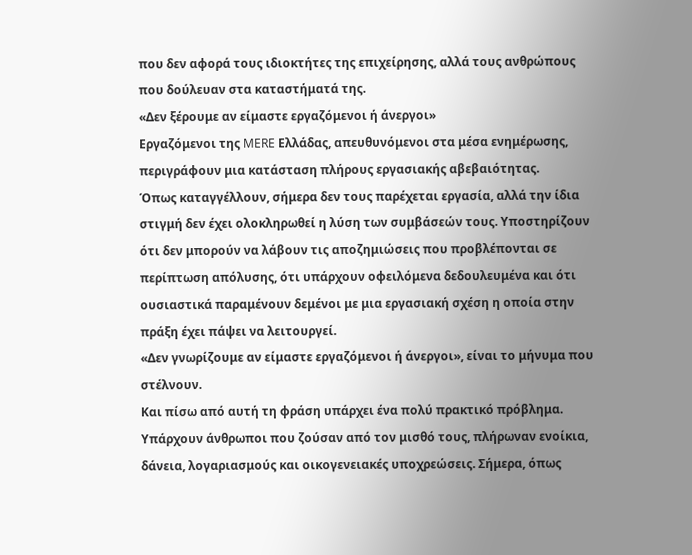που δεν αφορά τους ιδιοκτήτες της επιχείρησης, αλλά τους ανθρώπους που δούλευαν στα καταστήματά της.
«Δεν ξέρουμε αν είμαστε εργαζόμενοι ή άνεργοι»
Εργαζόμενοι της MERE Ελλάδας, απευθυνόμενοι στα μέσα ενημέρωσης, περιγράφουν μια κατάσταση πλήρους εργασιακής αβεβαιότητας.
Όπως καταγγέλλουν, σήμερα δεν τους παρέχεται εργασία, αλλά την ίδια στιγμή δεν έχει ολοκληρωθεί η λύση των συμβάσεών τους. Υποστηρίζουν ότι δεν μπορούν να λάβουν τις αποζημιώσεις που προβλέπονται σε περίπτωση απόλυσης, ότι υπάρχουν οφειλόμενα δεδουλευμένα και ότι ουσιαστικά παραμένουν δεμένοι με μια εργασιακή σχέση η οποία στην πράξη έχει πάψει να λειτουργεί.
«Δεν γνωρίζουμε αν είμαστε εργαζόμενοι ή άνεργοι», είναι το μήνυμα που στέλνουν.
Και πίσω από αυτή τη φράση υπάρχει ένα πολύ πρακτικό πρόβλημα.
Υπάρχουν άνθρωποι που ζούσαν από τον μισθό τους, πλήρωναν ενοίκια, δάνεια, λογαριασμούς και οικογενειακές υποχρεώσεις. Σήμερα, όπως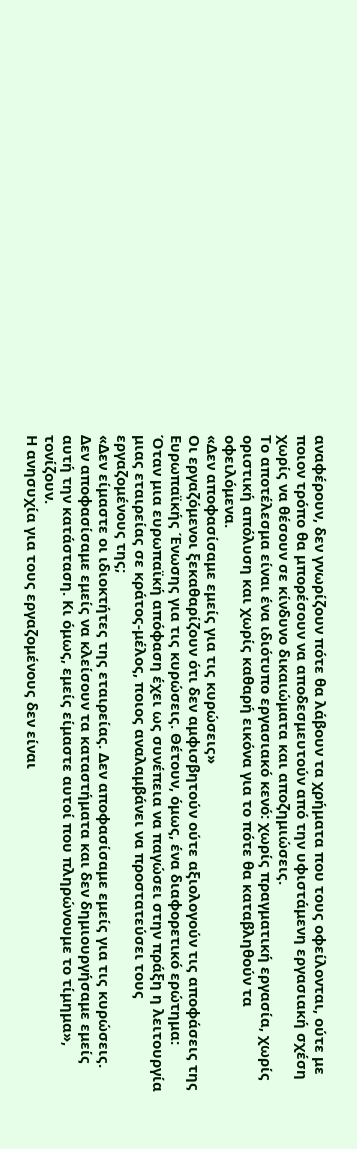αναφέρουν, δεν γνωρίζουν πότε θα λάβουν τα χρήματα που τους οφείλονται, ούτε με ποιον τρόπο θα μπορέσουν να αποδεσμευτούν από την υφιστάμενη εργασιακή σχέση χωρίς να θέσουν σε κίνδυνο δικαιώματα και αποζημιώσεις.
Το αποτέλεσμα είναι ένα ιδιότυπο εργασιακό κενό: χωρίς πραγματική εργασία, χωρίς οριστική απόλυση και χωρίς καθαρή εικόνα για το πότε θα καταβληθούν τα οφειλόμενα.
«Δεν αποφασίσαμε εμείς για τις κυρώσεις»
Οι εργαζόμενοι ξεκαθαρίζουν ότι δεν αμφισβητούν ούτε αξιολογούν τις αποφάσεις της Ευρωπαϊκής Ένωσης για τις κυρώσεις. Θέτουν, όμως, ένα διαφορετικό ερώτημα:
Όταν μια ευρωπαϊκή απόφαση έχει ως συνέπεια να παγώσει στην πράξη η λειτουργία μιας εταιρείας σε κράτος-μέλος, ποιος αναλαμβάνει να προστατεύσει τους εργαζομένους της;
«Δεν είμαστε οι ιδιοκτήτες της εταιρείας. Δεν αποφασίσαμε εμείς για τις κυρώσεις. Δεν αποφασίσαμε εμείς να κλείσουν τα καταστήματα και δεν δημιουργήσαμε εμείς αυτή την κατάσταση. Κι όμως, εμείς είμαστε αυτοί που πληρώνουμε το τίμημα», τονίζουν.
Η ανησυχία για τους εργαζομένους δεν είναι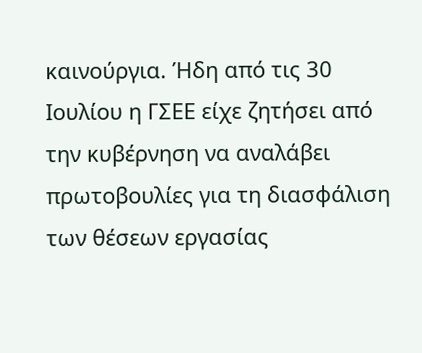καινούργια. Ήδη από τις 30 Ιουλίου η ΓΣΕΕ είχε ζητήσει από την κυβέρνηση να αναλάβει πρωτοβουλίες για τη διασφάλιση των θέσεων εργασίας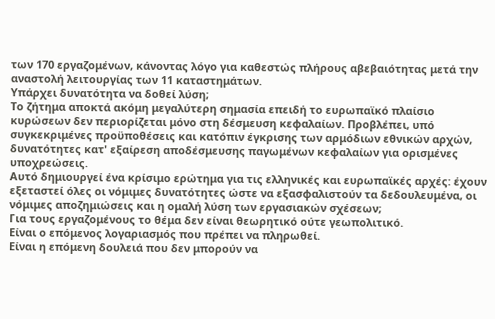των 170 εργαζομένων, κάνοντας λόγο για καθεστώς πλήρους αβεβαιότητας μετά την αναστολή λειτουργίας των 11 καταστημάτων.
Υπάρχει δυνατότητα να δοθεί λύση;
Το ζήτημα αποκτά ακόμη μεγαλύτερη σημασία επειδή το ευρωπαϊκό πλαίσιο κυρώσεων δεν περιορίζεται μόνο στη δέσμευση κεφαλαίων. Προβλέπει, υπό συγκεκριμένες προϋποθέσεις και κατόπιν έγκρισης των αρμόδιων εθνικών αρχών, δυνατότητες κατ' εξαίρεση αποδέσμευσης παγωμένων κεφαλαίων για ορισμένες υποχρεώσεις.
Αυτό δημιουργεί ένα κρίσιμο ερώτημα για τις ελληνικές και ευρωπαϊκές αρχές: έχουν εξεταστεί όλες οι νόμιμες δυνατότητες ώστε να εξασφαλιστούν τα δεδουλευμένα, οι νόμιμες αποζημιώσεις και η ομαλή λύση των εργασιακών σχέσεων;
Για τους εργαζομένους το θέμα δεν είναι θεωρητικό ούτε γεωπολιτικό.
Είναι ο επόμενος λογαριασμός που πρέπει να πληρωθεί.
Είναι η επόμενη δουλειά που δεν μπορούν να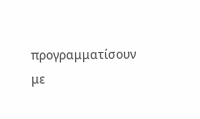προγραμματίσουν με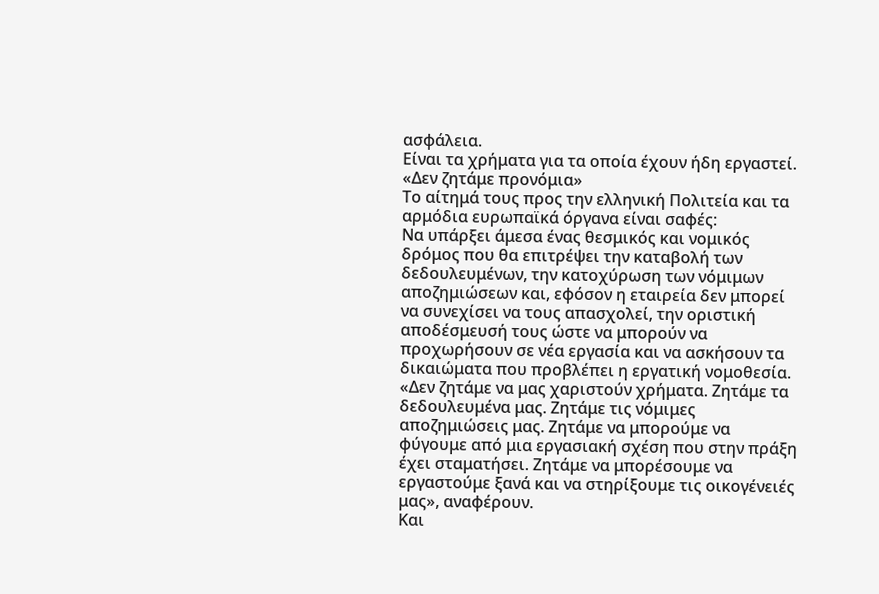ασφάλεια.
Είναι τα χρήματα για τα οποία έχουν ήδη εργαστεί.
«Δεν ζητάμε προνόμια»
Το αίτημά τους προς την ελληνική Πολιτεία και τα αρμόδια ευρωπαϊκά όργανα είναι σαφές:
Να υπάρξει άμεσα ένας θεσμικός και νομικός δρόμος που θα επιτρέψει την καταβολή των δεδουλευμένων, την κατοχύρωση των νόμιμων αποζημιώσεων και, εφόσον η εταιρεία δεν μπορεί να συνεχίσει να τους απασχολεί, την οριστική αποδέσμευσή τους ώστε να μπορούν να προχωρήσουν σε νέα εργασία και να ασκήσουν τα δικαιώματα που προβλέπει η εργατική νομοθεσία.
«Δεν ζητάμε να μας χαριστούν χρήματα. Ζητάμε τα δεδουλευμένα μας. Ζητάμε τις νόμιμες αποζημιώσεις μας. Ζητάμε να μπορούμε να φύγουμε από μια εργασιακή σχέση που στην πράξη έχει σταματήσει. Ζητάμε να μπορέσουμε να εργαστούμε ξανά και να στηρίξουμε τις οικογένειές μας», αναφέρουν.
Και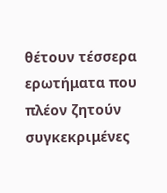θέτουν τέσσερα ερωτήματα που πλέον ζητούν συγκεκριμένες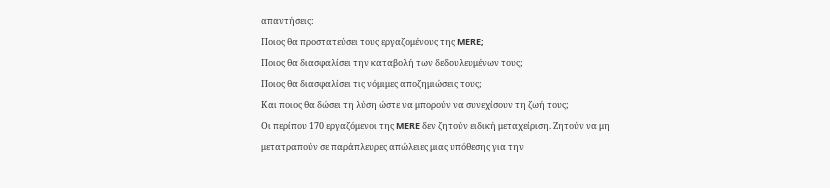απαντήσεις:
Ποιος θα προστατεύσει τους εργαζομένους της MERE;
Ποιος θα διασφαλίσει την καταβολή των δεδουλευμένων τους;
Ποιος θα διασφαλίσει τις νόμιμες αποζημιώσεις τους;
Και ποιος θα δώσει τη λύση ώστε να μπορούν να συνεχίσουν τη ζωή τους;
Οι περίπου 170 εργαζόμενοι της MERE δεν ζητούν ειδική μεταχείριση. Ζητούν να μη μετατραπούν σε παράπλευρες απώλειες μιας υπόθεσης για την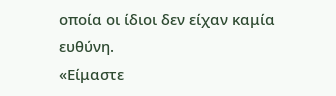οποία οι ίδιοι δεν είχαν καμία ευθύνη.
«Είμαστε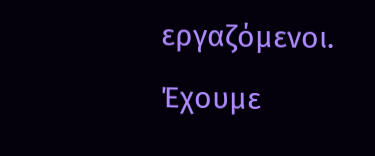εργαζόμενοι. Έχουμε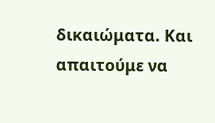δικαιώματα. Και απαιτούμε να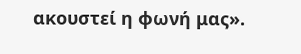ακουστεί η φωνή μας».